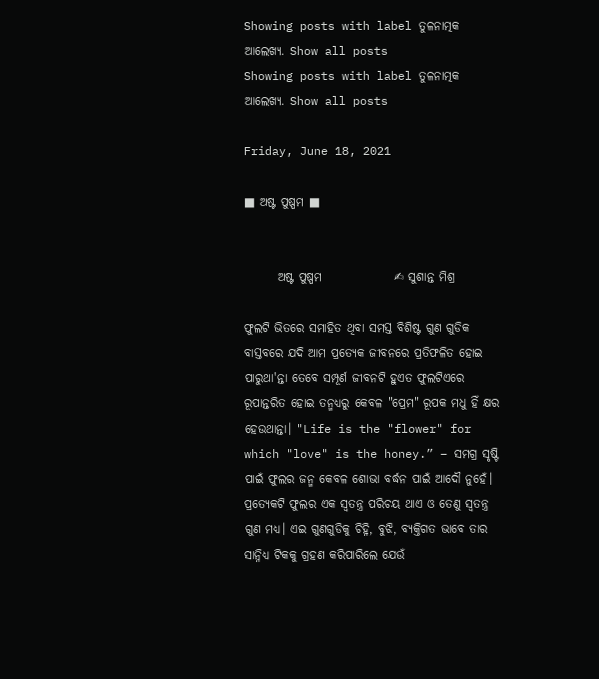Showing posts with label ତୁଳନାତ୍ମକ ଆଲେଖ୍ୟ. Show all posts
Showing posts with label ତୁଳନାତ୍ମକ ଆଲେଖ୍ୟ. Show all posts

Friday, June 18, 2021

■ ଅଷ୍ଟ ପୁଷ୍ପମ ■


       ଅଷ୍ଟ ପୁଷ୍ପମ               ✍ ସୁଶାନ୍ତ ମିଶ୍ର

ଫୁଲଟି ଭିତରେ ସମାହିତ ଥିବା ସମସ୍ତ ବିଶିଷ୍ଟ ଗୁଣ ଗୁଡିକ ବାସ୍ତବରେ ଯଦି ଆମ ପ୍ରତ୍ୟେକ ଜୀବନରେ ପ୍ରତିଫଳିତ ହୋଇ ପାରୁଥା'ନ୍ତା ତେବେ ସମ୍ପୂର୍ଣ ଜୀବନଟି ହୁଏତ ଫୁଲଟିଏରେ ରୂପାନ୍ତରିତ ହୋଇ ତନ୍ମଧ୍ୟରୁ କେବଳ "ପ୍ରେମ" ରୂପକ ମଧୁ ହିଁ କ୍ଷର ହେଉଥାନ୍ତା। "Life is the "flower" for which "love" is the honey.” – ସମଗ୍ର ସୃଷ୍ଟି ପାଇଁ ଫୁଲର ଜନ୍ମ କେବଳ ଶୋଭା ବର୍ଦ୍ଧନ ପାଇଁ ଆଦୌ ନୁହେଁ। ପ୍ରତ୍ୟେକଟି ଫୁଲର ଏକ ସ୍ୱତନ୍ତ୍ର ପରିଚୟ ଥାଏ ଓ ତେଣୁ ସ୍ୱତନ୍ତ୍ର ଗୁଣ ମଧ୍ୟ। ଏଇ ଗୁଣଗୁଡିକୁ ଚିହ୍ନି, ବୁଝି, ବ୍ୟକ୍ତିଗତ ଭାବେ ତାର ସାନ୍ନିଧ୍ୟ ଟିକକୁ ଗ୍ରହଣ କରିପାରିଲେ ଯେଉଁ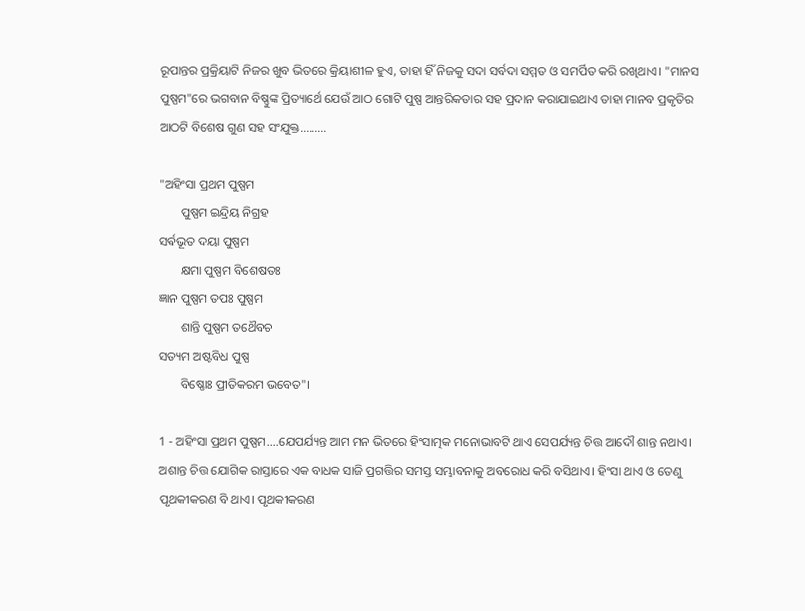ରୂପାନ୍ତର ପ୍ରକ୍ରିୟାଟି ନିଜର ଖୁବ ଭିତରେ କ୍ରିୟାଶୀଳ ହୁଏ, ତାହା ହିଁ ନିଜକୁ ସଦା ସର୍ବଦା ସମ୍ମତ ଓ ସମର୍ପିତ କରି ରଖିଥାଏ। "ମାନସ ପୁଷ୍ପମ"ରେ ଭଗବାନ ବିଷ୍ଣୁଙ୍କ ପ୍ରିତ୍ୟାର୍ଥେ ଯେଉଁ ଆଠ ଗୋଟି ପୁଷ୍ପ ଆନ୍ତରିକତାର ସହ ପ୍ରଦାନ କରାଯାଇଥାଏ ତାହା ମାନବ ପ୍ରକୃତିର ଆଠଟି ବିଶେଷ ଗୁଣ ସହ ସଂଯୁକ୍ତ.........

"ଅହିଂସା ପ୍ରଥମ ପୁଷ୍ପମ
       ପୁଷ୍ପମ ଇନ୍ଦ୍ରିୟ ନିଗ୍ରହ
ସର୍ଵଭୂତ ଦୟା ପୁଷ୍ପମ
       କ୍ଷମା ପୁଷ୍ପମ ବିଶେଷତଃ
ଜ୍ଞାନ ପୁଷ୍ପମ ତପଃ ପୁଷ୍ପମ
       ଶାନ୍ତି ପୁଷ୍ପମ ତଥୈବଚ
ସତ୍ୟମ ଅଷ୍ଟବିଧ ପୁଷ୍ପ
       ବିଷ୍ଣୋଃ ପ୍ରୀତିକରମ ଭବେତ"।

1 - ଅହିଂସା ପ୍ରଥମ ପୁଷ୍ପମ....ଯେପର୍ଯ୍ୟନ୍ତ ଆମ ମନ ଭିତରେ ହିଂସାତ୍ମକ ମନୋଭାବଟି ଥାଏ ସେପର୍ଯ୍ୟନ୍ତ ଚିତ୍ତ ଆଦୌ ଶାନ୍ତ ନଥାଏ। ଅଶାନ୍ତ ଚିତ୍ତ ଯୋଗିକ ରାସ୍ତାରେ ଏକ ବାଧକ ସାଜି ପ୍ରଗତ୍ତିର ସମସ୍ତ ସମ୍ଭାବନାକୁ ଅବରୋଧ କରି ବସିଥାଏ। ହିଂସା ଥାଏ ଓ ତେଣୁ ପୃଥକୀକରଣ ବି ଥାଏ। ପୃଥକୀକରଣ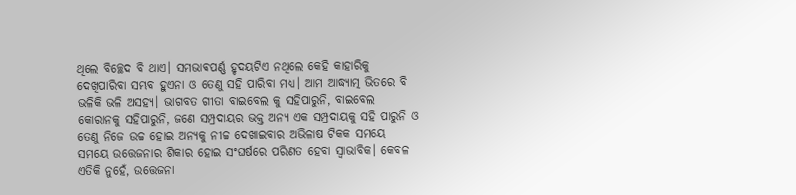ଥିଲେ ବିଚ୍ଛେଦ ବି ଥାଏ। ସମଭାଵପର୍ଣ୍ଣ ହୃଦୟଟିଏ ନଥିଲେ କେହି କାହାରିକୁ ଦେଖିପାରିବା ସମ୍ଭବ ହୁଏନା ଓ ତେଣୁ ସହି ପାରିବା ମଧ୍ୟ। ଆମ ଆଦ୍ଧ୍ୟାତ୍ମ ଭିତରେ ବି ଭଳିକି ଭଳି ଅସହ୍ୟ। ଭାଗବତ ଗୀତା ବାଇବେଲ କୁ ସହିପାରୁନି, ବାଇବେଲ କୋରାନକୁ ସହିପାରୁନି, ଜଣେ ସମ୍ପ୍ରଦାୟର ଭକ୍ତ ଅନ୍ୟ ଏକ ସମ୍ପ୍ରଦାୟକୁ ସହି ପାରୁନି ଓ ତେଣୁ ନିଜେ ଉଚ୍ଚ ହୋଇ ଅନ୍ୟକୁ ନୀଚ୍ଚ ଦେଖାଇବାର ଅଭିଳାଷ ଟିକକ ସମୟେ ସମୟେ ଉତ୍ତେଜନାର ଶିକାର ହୋଇ ସଂଘର୍ଷରେ ପରିଣତ ହେବା ସ୍ବାଭାବିକ। କେବଳ ଏତିକି ନୁହେଁ, ଉତ୍ତେଜନା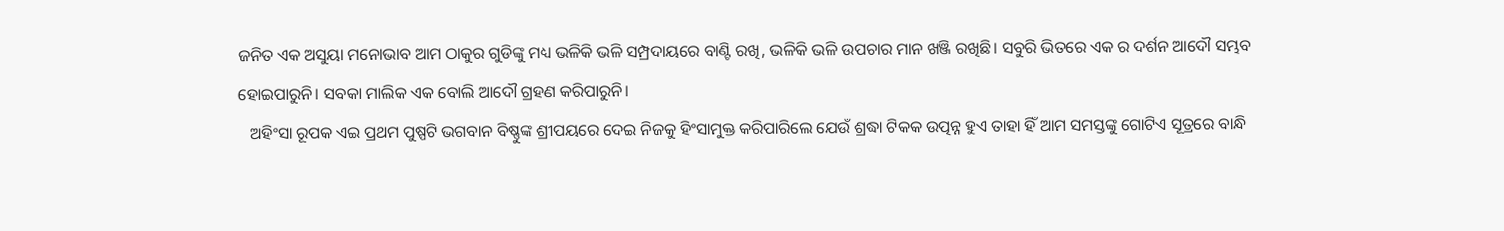ଜନିତ ଏକ ଅସୁୟା ମନୋଭାବ ଆମ ଠାକୁର ଗୁଡିଙ୍କୁ ମଧ୍ୟ ଭଳିକି ଭଳି ସମ୍ପ୍ରଦାୟରେ ବାଣ୍ଟି ରଖି, ଭଳିକି ଭଳି ଉପଚାର ମାନ ଖଞ୍ଜି ରଖିଛି। ସବୁରି ଭିତରେ ଏକ ର ଦର୍ଶନ ଆଦୌ ସମ୍ଭବ ହୋଇପାରୁନି। ସବକା ମାଲିକ ଏକ ବୋଲି ଆଦୌ ଗ୍ରହଣ କରିପାରୁନି।
   ଅହିଂସା ରୂପକ ଏଇ ପ୍ରଥମ ପୁଷ୍ପଟି ଭଗବାନ ବିଷ୍ଣୁଙ୍କ ଶ୍ରୀପୟରେ ଦେଇ ନିଜକୁ ହିଂସାମୁକ୍ତ କରିପାରିଲେ ଯେଉଁ ଶ୍ରଦ୍ଧା ଟିକକ ଉତ୍ପନ୍ନ ହୁଏ ତାହା ହିଁ ଆମ ସମସ୍ତଙ୍କୁ ଗୋଟିଏ ସୂତ୍ରରେ ବାନ୍ଧି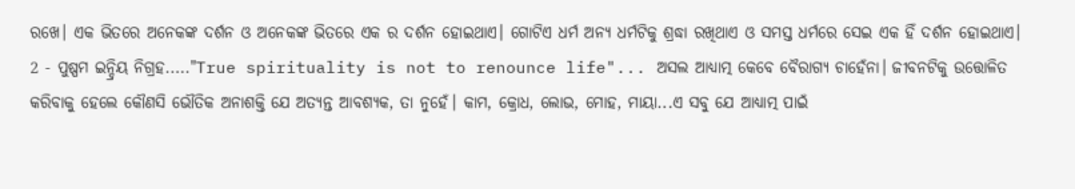ରଖେ। ଏକ ଭିତରେ ଅନେକଙ୍କ ଦର୍ଶନ ଓ ଅନେକଙ୍କ ଭିତରେ ଏକ ର ଦର୍ଶନ ହୋଇଥାଏ। ଗୋଟିଏ ଧର୍ମ ଅନ୍ୟ ଧର୍ମଟିକୁ ଶ୍ରଦ୍ଧା ରଖିଥାଏ ଓ ସମସ୍ତ ଧର୍ମରେ ସେଇ ଏକ ହିଁ ଦର୍ଶନ ହୋଇଥାଏ।
2 - ପୁଷ୍ପମ ଇନ୍ଦ୍ରିୟ ନିଗ୍ରହ....."True spirituality is not to renounce life"... ଅସଲ ଆଧ୍ୟାତ୍ମ କେବେ ବୈରାଗ୍ୟ ଚାହେଁନା। ଜୀବନଟିକୁ ଉତ୍ତୋଳିତ କରିବାକୁ ହେଲେ କୌଣସି ଭୌତିକ ଅନାଶକ୍ତି ଯେ ଅତ୍ୟନ୍ତ ଆବଶ୍ୟକ, ତା ନୁହେଁ। କାମ, କ୍ରୋଧ, ଲୋଭ, ମୋହ, ମାୟା...ଏ ସବୁ ଯେ ଆଧ୍ୟାତ୍ମ ପାଇଁ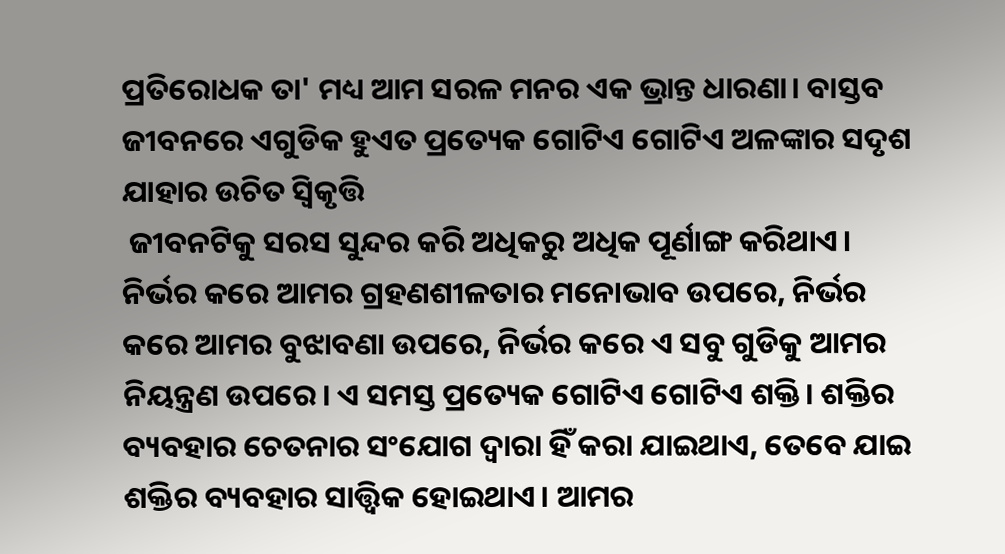ପ୍ରତିରୋଧକ ତା' ମଧ୍ୟ ଆମ ସରଳ ମନର ଏକ ଭ୍ରାନ୍ତ ଧାରଣା। ବାସ୍ତବ ଜୀବନରେ ଏଗୁଡିକ ହୁଏତ ପ୍ରତ୍ୟେକ ଗୋଟିଏ ଗୋଟିଏ ଅଳଙ୍କାର ସଦୃଶ ଯାହାର ଉଚିତ ସ୍ଵିକୃତ୍ତି
 ଜୀବନଟିକୁ ସରସ ସୁନ୍ଦର କରି ଅଧିକରୁ ଅଧିକ ପୂର୍ଣାଙ୍ଗ କରିଥାଏ। ନିର୍ଭର କରେ ଆମର ଗ୍ରହଣଶୀଳତାର ମନୋଭାବ ଉପରେ, ନିର୍ଭର କରେ ଆମର ବୁଝାବଣା ଉପରେ, ନିର୍ଭର କରେ ଏ ସବୁ ଗୁଡିକୁ ଆମର ନିୟନ୍ତ୍ରଣ ଉପରେ। ଏ ସମସ୍ତ ପ୍ରତ୍ୟେକ ଗୋଟିଏ ଗୋଟିଏ ଶକ୍ତି। ଶକ୍ତିର ବ୍ୟବହାର ଚେତନାର ସଂଯୋଗ ଦ୍ୱାରା ହିଁ କରା ଯାଇଥାଏ, ତେବେ ଯାଇ ଶକ୍ତିର ବ୍ୟବହାର ସାତ୍ତ୍ଵିକ ହୋଇଥାଏ। ଆମର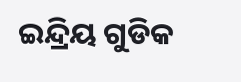ଇନ୍ଦ୍ରିୟ ଗୁଡିକ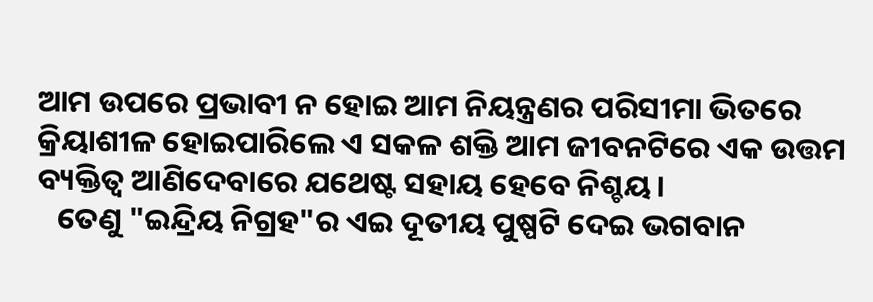ଆମ ଉପରେ ପ୍ରଭାବୀ ନ ହୋଇ ଆମ ନିୟନ୍ତ୍ରଣର ପରିସୀମା ଭିତରେ କ୍ରିୟାଶୀଳ ହୋଇପାରିଲେ ଏ ସକଳ ଶକ୍ତି ଆମ ଜୀବନଟିରେ ଏକ ଉତ୍ତମ ବ୍ୟକ୍ତିତ୍ୱ ଆଣିଦେବାରେ ଯଥେଷ୍ଟ ସହାୟ ହେବେ ନିଶ୍ଚୟ।
   ତେଣୁ "ଇନ୍ଦ୍ରିୟ ନିଗ୍ରହ"ର ଏଇ ଦୂତୀୟ ପୁଷ୍ପଟି ଦେଇ ଭଗବାନ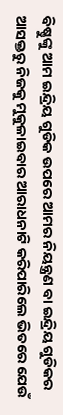ବିଷ୍ଣୁଙ୍କୁ ଆମ ଇନ୍ଦ୍ରିୟ ଗୁଡିକ ଉପରେ ଆମର ନିୟନ୍ତ୍ରଣ ବା ଇନ୍ଦ୍ରିୟ ଗୁଡିକର ଆସକ୍ତରୁ ନିଜକୁ ମୁକୁଳାଇବାର ଆରାଧନାଟି କରିପାରିଲେ ଭିତରେ ଯେଉଁ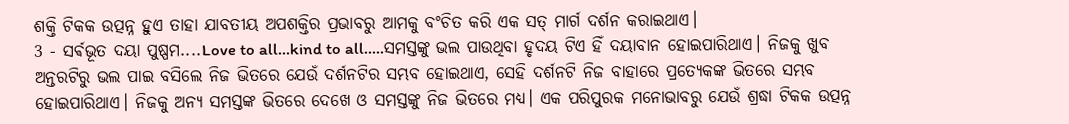ଶକ୍ତି ଟିକକ ଉତ୍ପନ୍ନ ହୁଏ ତାହା ଯାବତୀୟ ଅପଶକ୍ତିର ପ୍ରଭାବରୁ ଆମକୁ ବଂଚିତ କରି ଏକ ସତ୍ ମାର୍ଗ ଦର୍ଶନ କରାଇଥାଏ।
3 - ସର୍ଵଭୂତ ଦୟା ପୁଷ୍ପମ....Love to all...kind to all.....ସମସ୍ତଙ୍କୁ ଭଲ ପାଉଥିବା ହୃଦୟ ଟିଏ ହିଁ ଦୟାବାନ ହୋଇପାରିଥାଏ। ନିଜକୁ ଖୁବ ଅନ୍ତରଟିରୁ ଭଲ ପାଇ ବସିଲେ ନିଜ ଭିତରେ ଯେଉଁ ଦର୍ଶନଟିର ସମ୍ଭବ ହୋଇଥାଏ, ସେହି ଦର୍ଶନଟି ନିଜ ବାହାରେ ପ୍ରତ୍ୟେକଙ୍କ ଭିତରେ ସମ୍ଭବ ହୋଇପାରିଥାଏ। ନିଜକୁ ଅନ୍ୟ ସମସ୍ତଙ୍କ ଭିତରେ ଦେଖେ ଓ ସମସ୍ତଙ୍କୁ ନିଜ ଭିତରେ ମଧ୍ୟ। ଏକ ପରିପୁରକ ମନୋଭାବରୁ ଯେଉଁ ଶ୍ରଦ୍ଧା ଟିକକ ଉତ୍ପନ୍ନ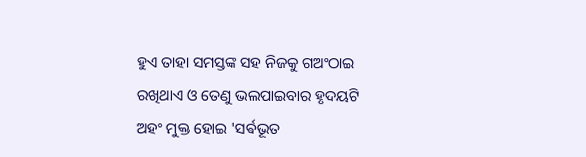ହୁଏ ତାହା ସମସ୍ତଙ୍କ ସହ ନିଜକୁ ଗଅଂଠାଇ ରଖିଥାଏ ଓ ତେଣୁ ଭଲପାଇବାର ହୃଦୟଟି ଅହଂ ମୁକ୍ତ ହୋଇ 'ସର୍ଵଭୂତ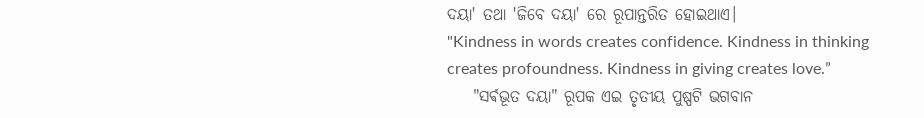ଦୟା' ତଥା 'ଜିବେ ଦୟା' ରେ ରୂପାନ୍ତରିତ ହୋଇଥାଏ।
"Kindness in words creates confidence. Kindness in thinking creates profoundness. Kindness in giving creates love.”
    "ସର୍ଵଭୂତ ଦୟା" ରୂପକ ଏଇ ତୃତୀୟ ପୁଷ୍ପଟି ଭଗବାନ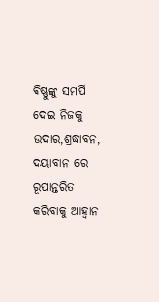ଵିଷ୍ଣୁଙ୍କୁ ସମର୍ପି ଦେଇ ନିଜକୁ ଉଦାର,ଶ୍ରଦ୍ଧାବନ, ଦୟାବାନ ରେ ରୂପାନ୍ତରିତ କରିବାକୁ ଆହ୍ବାନ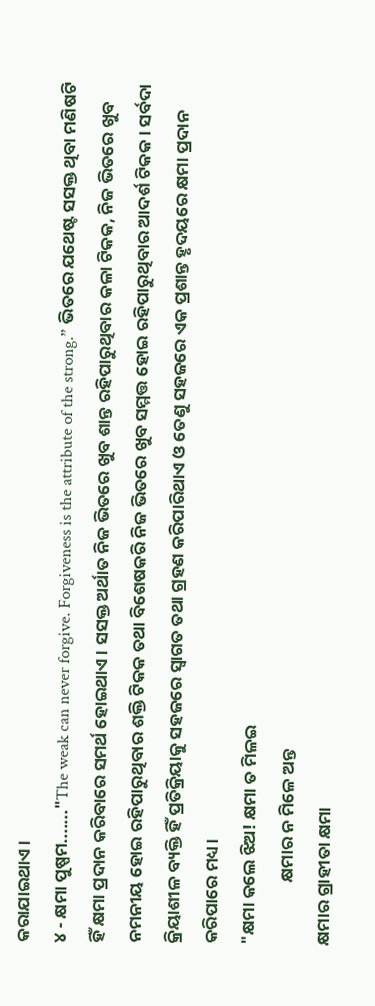କରାଯାଇଥାଏ।
୪ - କ୍ଷମା ପୁଷ୍ପମ......."The weak can never forgive. Forgiveness is the attribute of the strong.” ଭିତରେ ଯଥେଷ୍ଟ ସସକ୍ତ ଥିବା ମଣିଷଟି ହିଁ କ୍ଷମା ପ୍ରଦାନ କରିବାରେ ସମର୍ଥ ହୋଇଥାଏ। ସସକ୍ତ ଅର୍ଥାତ ନିଜ ଭିତରେ ଖୁବ ଶାନ୍ତ ରହିପାରୁଥିବାର କଳା ଟିକକ, ନିଜ ଭିତରେ ଖୁବ ନମନୀୟ ହୋଇ ରହିପାରୁଥିବାର ଶକ୍ତି ଟିକକ ତଥା ବିଶେଷକରି ନିଜ ଭିତରେ ଖୁବ ସମ୍ମତ୍ତ ହୋଇ ରହିପାରୁଥିବାର ଆଦର୍ଶ ଟିକକ। ସର୍ବଦା କ୍ରିୟାଶୀଳ ବ୍ୟକ୍ତି ହିଁ ପ୍ରତିକ୍ରିୟାକୁ ସହଜରେ ସ୍ୱାଗତ ତଥା ଗ୍ରହଣ କରିପାରିଥାଏ ଓ ତେଣୁ ସହଜରେ ଏକ ପ୍ରଶାନ୍ତ ହୃଦୟରେ କ୍ଷମା ପ୍ରଦାନ କରିପାରେ ମଧ୍ୟ।
"କ୍ଷମା କଲେ ଝିଅ! କ୍ଷମା ତ ମିଳଇ
                କ୍ଷମାର ନ ମିଳେ ଅନ୍ତ
କ୍ଷମାର ଗ୍ରାହୀତା କ୍ଷମା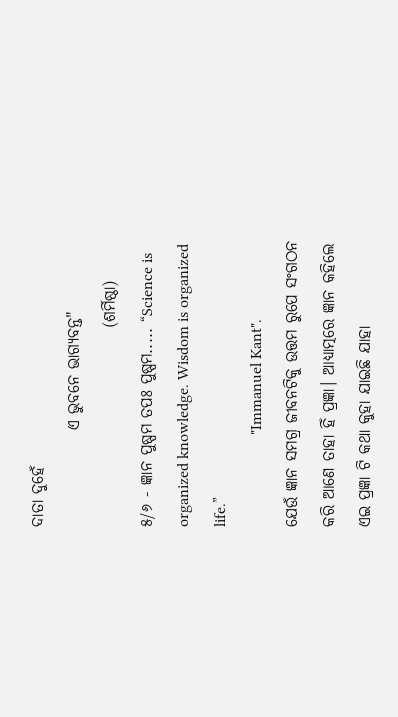ଦାତା ଦୁହେଁ
               ଏ ଭୁବନେ ଭାଗ୍ୟବନ୍ତ"
                               (ଶର୍ମିଷ୍ଠା)
୫/୬ - ଜ୍ଞାନ ପୁଷ୍ପମ ତପଃ ପୁଷ୍ପମ..... “Science is organized knowledge. Wisdom is organized life.”
                       "Immanuel Kant".
ଯେଉଁ ଜ୍ଞାନ ସମଗ୍ର ଜୀବନଟିକୁ ଉତ୍ତମ ରୁପେ ସଂଗଠନ କରି ଆଣେ ତାହା ହିଁ ପ୍ରଜ୍ଞା। ଆଧ୍ୟାତ୍ମରେ ଜ୍ଞାନ କହିଲେ ଏଇ ପ୍ରଜ୍ଞା ଟି କଥା କୁହା ଯାଇଛି ଯାହା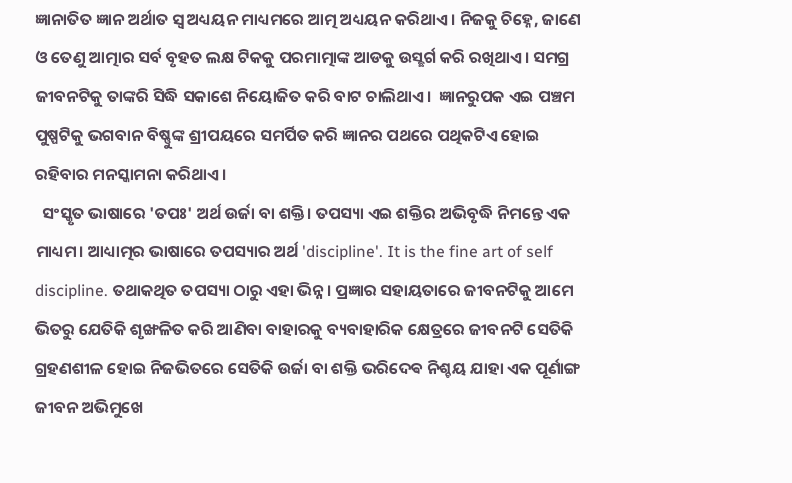ଜ୍ଞାନାତିତ ଜ୍ଞାନ ଅର୍ଥାତ ସ୍ବ ଅଧ୍ୟୟନ ମାଧ୍ୟମରେ ଆତ୍ମ ଅଧ୍ୟୟନ କରିଥାଏ। ନିଜକୁ ଚିହ୍ନେ, ଜାଣେ ଓ ତେଣୁ ଆତ୍ମାର ସର୍ବ ବୃହତ ଲକ୍ଷ ଟିକକୁ ପରମାତ୍ମାଙ୍କ ଆଡକୁ ଉସ୍ଛର୍ଗ କରି ରଖିଥାଏ। ସମଗ୍ର ଜୀବନଟିକୁ ତାଙ୍କରି ସିଦ୍ଧି ସକାଶେ ନିୟୋଜିତ କରି ବାଟ ଚାଲିଥାଏ।  ଜ୍ଞାନରୁପକ ଏଇ ପଞ୍ଚମ ପୁଷ୍ପଟିକୁ ଭଗବାନ ବିଷ୍ଣୁଙ୍କ ଶ୍ରୀପୟରେ ସମର୍ପିତ କରି ଜ୍ଞାନର ପଥରେ ପଥିକଟିଏ ହୋଇ ରହିବାର ମନସ୍କାମନା କରିଥାଏ।
  ସଂସ୍କୃତ ଭାଷାରେ 'ତପଃ' ଅର୍ଥ ଉର୍ଜା ବା ଶକ୍ତି। ତପସ୍ୟା ଏଇ ଶକ୍ତିର ଅଭିବୃଦ୍ଧି ନିମନ୍ତେ ଏକ ମାଧ୍ୟମ। ଆଧ୍ୟାତ୍ମର ଭାଷାରେ ତପସ୍ୟାର ଅର୍ଥ 'discipline'. It is the fine art of self discipline. ତଥାକଥିତ ତପସ୍ୟା ଠାରୁ ଏହା ଭିନ୍ନ। ପ୍ରଜ୍ଞାର ସହାୟତାରେ ଜୀବନଟିକୁ ଆମେ ଭିତରୁ ଯେତିକି ଶୃଙ୍ଖଳିତ କରି ଆଣିବା ବାହାରକୁ ବ୍ୟବାହାରିକ କ୍ଷେତ୍ରରେ ଜୀବନଟି ସେତିକି ଗ୍ରହଣଶୀଳ ହୋଇ ନିଜଭିତରେ ସେତିକି ଉର୍ଜା ବା ଶକ୍ତି ଭରିଦେଵ ନିଶ୍ଚୟ ଯାହା ଏକ ପୂର୍ଣାଙ୍ଗ ଜୀବନ ଅଭିମୁଖେ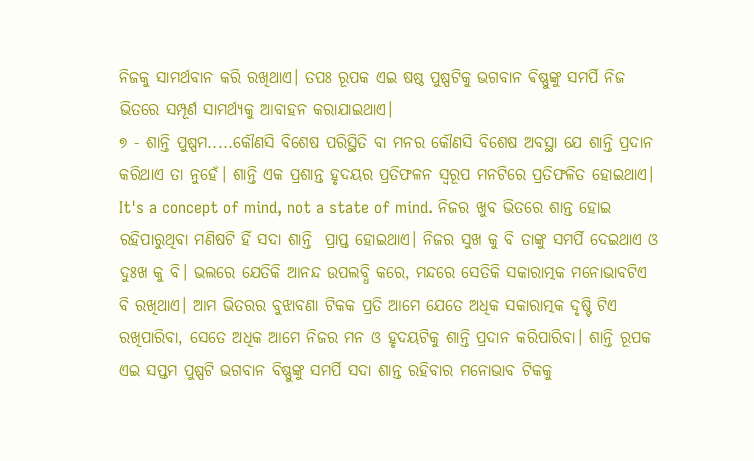ନିଜକୁ ସାମର୍ଥବାନ କରି ରଖିଥାଏ। ତପଃ ରୂପକ ଏଇ ଷଷ୍ଠ ପୁଷ୍ପଟିକୁ ଭଗବାନ ଵିଷ୍ଣୁଙ୍କୁ ସମର୍ପି ନିଜ ଭିତରେ ସମ୍ପୂର୍ଣ ସାମର୍ଥ୍ୟକୁ ଆବାହନ କରାଯାଇଥାଏ।
୭ - ଶାନ୍ତି ପୁଷ୍ପମ.....କୌଣସି ବିଶେଷ ପରିସ୍ଥିତି ବା ମନର କୌଣସି ବିଶେଷ ଅବସ୍ଥା ଯେ ଶାନ୍ତି ପ୍ରଦାନ କରିଥାଏ ତା ନୁହେଁ। ଶାନ୍ତି ଏକ ପ୍ରଶାନ୍ତ ହୃଦୟର ପ୍ରତିଫଳନ ସ୍ୱରୂପ ମନଟିରେ ପ୍ରତିଫଳିତ ହୋଇଥାଏ। It's a concept of mind, not a state of mind. ନିଜର ଖୁବ ଭିତରେ ଶାନ୍ତ ହୋଇ ରହିପାରୁଥିବା ମଣିଷଟି ହିଁ ସଦା ଶାନ୍ତି  ପ୍ରାପ୍ତ ହୋଇଥାଏ। ନିଜର ସୁଖ କୁ ବି ତାଙ୍କୁ ସମର୍ପି ଦେଇଥାଏ ଓ ଦୁଃଖ କୁ ବି। ଭଲରେ ଯେତିକି ଆନନ୍ଦ ଉପଲବ୍ଧି କରେ, ମନ୍ଦରେ ସେତିକି ସକାରାତ୍ମକ ମନୋଭାବଟିଏ ବି ରଖିଥାଏ। ଆମ ଭିତରର ବୁଝାବଣା ଟିକକ ପ୍ରତି ଆମେ ଯେତେ ଅଧିକ ସକାରାତ୍ମକ ଦୃଷ୍ଟି ଟିଏ ରଖିପାରିବା, ସେତେ ଅଧିକ ଆମେ ନିଜର ମନ ଓ ହୃଦୟଟିକୁ ଶାନ୍ତି ପ୍ରଦାନ କରିପାରିବା। ଶାନ୍ତି ରୂପକ ଏଇ ସପ୍ତମ ପୁଷ୍ପଟି ଭଗବାନ ବିଷ୍ଣୁଙ୍କୁ ସମର୍ପି ସଦା ଶାନ୍ତ ରହିବାର ମନୋଭାବ ଟିକକୁ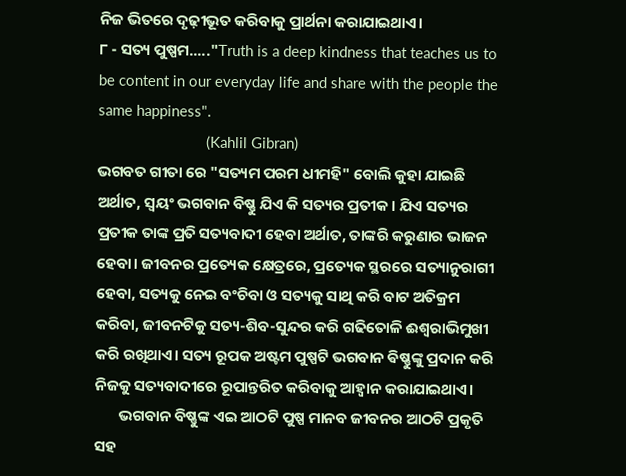ନିଜ ଭିତରେ ଦୃଢ଼ୀଭୂତ କରିବାକୁ ପ୍ରାର୍ଥନା କରାଯାଇଥାଏ।
୮ - ସତ୍ୟ ପୁଷ୍ପମ....."Truth is a deep kindness that teaches us to be content in our everyday life and share with the people the same happiness".
                           (Kahlil Gibran)
ଭଗବତ ଗୀତା ରେ "ସତ୍ୟମ ପରମ ଧୀମହି" ବୋଲି କୁହା ଯାଇଛି ଅର୍ଥାତ, ସ୍ୱୟଂ ଭଗବାନ ବିଷ୍ଣୁ ଯିଏ କି ସତ୍ୟର ପ୍ରତୀକ। ଯିଏ ସତ୍ୟର ପ୍ରତୀକ ତାଙ୍କ ପ୍ରତି ସତ୍ୟବାଦୀ ହେବା ଅର୍ଥାତ, ତାଙ୍କରି କରୁଣାର ଭାଜନ ହେବା। ଜୀବନର ପ୍ରତ୍ୟେକ କ୍ଷେତ୍ରରେ, ପ୍ରତ୍ୟେକ ସ୍ଥରରେ ସତ୍ୟାନୁରାଗୀ ହେବା, ସତ୍ୟକୁ ନେଇ ବଂଚିବା ଓ ସତ୍ୟକୁ ସାଥି କରି ବାଟ ଅତିକ୍ରମ କରିବା, ଜୀବନଟିକୁ ସତ୍ୟ-ଶିବ-ସୁନ୍ଦର କରି ଗଢିତୋଳି ଈଶ୍ୱରାଭିମୁଖୀ କରି ରଖିଥାଏ। ସତ୍ୟ ରୂପକ ଅଷ୍ଟମ ପୁଷ୍ପଟି ଭଗବାନ ଵିଷ୍ଣୁଙ୍କୁ ପ୍ରଦାନ କରି ନିଜକୁ ସତ୍ୟବାଦୀରେ ରୂପାନ୍ତରିତ କରିବାକୁ ଆହ୍ବାନ କରାଯାଇଥାଏ।
       ଭଗବାନ ବିଷ୍ଣୁଙ୍କ ଏଇ ଆଠଟି ପୁଷ୍ପ ମାନବ ଜୀବନର ଆଠଟି ପ୍ରକୃତି ସହ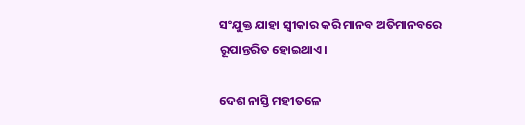ସଂଯୁକ୍ତ ଯାହା ସ୍ୱୀକାର କରି ମାନବ ଅତିମାନବରେ ରୂପାନ୍ତରିତ ହୋଇଥାଏ।

ଦେଶ ନାସ୍ତି ମହୀତଳେ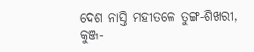ଦେଶ ନାସ୍ତି ମହୀତଳେ ତୁଙ୍ଗ-ଶିଖରୀ, କୁଞ୍ଜ-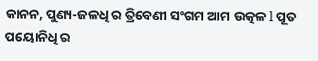କାନନ, ପୁଣ୍ୟ-ଜଳଧି ର ତ୍ରିବେଣୀ ସଂଗମ ଆମ ଉତ୍କଳ l ପୂତ ପୟୋନିଧି ର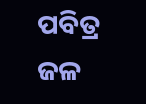ପବିତ୍ର ଜଳ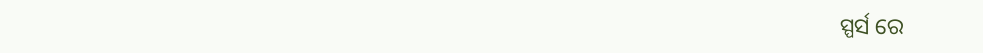ସ୍ପର୍ସ ରେ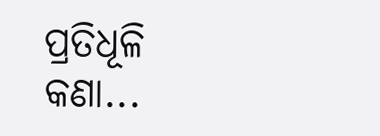ପ୍ରତିଧୂଳି କଣା...